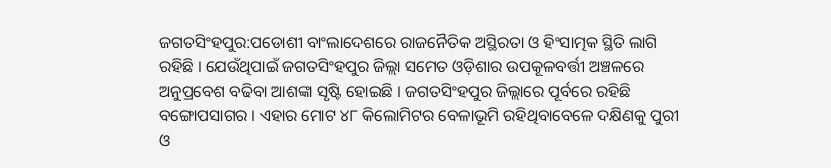ଜଗତସିଂହପୁର:ପଡୋଶୀ ବାଂଲାଦେଶରେ ରାଜନୈତିକ ଅସ୍ଥିରତା ଓ ହିଂସାତ୍ମକ ସ୍ଥିତି ଲାଗି ରହିଛି । ଯେଉଁଥିପାଇଁ ଜଗତସିଂହପୁର ଜିଲ୍ଲା ସମେତ ଓଡ଼ିଶାର ଉପକୂଳବର୍ତ୍ତୀ ଅଞ୍ଚଳରେ ଅନୁପ୍ରବେଶ ବଢିବା ଆଶଙ୍କା ସୃଷ୍ଟି ହୋଇଛି । ଜଗତସିଂହପୁର ଜିଲ୍ଲାରେ ପୂର୍ବରେ ରହିଛି ବଙ୍ଗୋପସାଗର । ଏହାର ମୋଟ ୪୮ କିଲୋମିଟର ବେଳାଭୂମି ରହିଥିବାବେଳେ ଦକ୍ଷିଣକୁ ପୁରୀ ଓ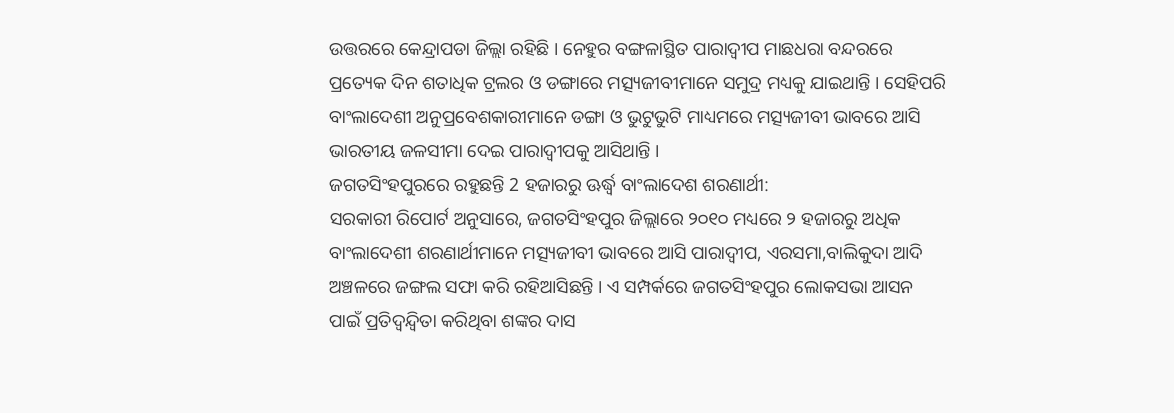ଉତ୍ତରରେ କେନ୍ଦ୍ରାପଡା ଜିଲ୍ଲା ରହିଛି । ନେହୁର ବଙ୍ଗଳାସ୍ଥିତ ପାରାଦ୍ୱୀପ ମାଛଧରା ବନ୍ଦରରେ ପ୍ରତ୍ୟେକ ଦିନ ଶତାଧିକ ଟ୍ରଲର ଓ ଡଙ୍ଗାରେ ମତ୍ସ୍ୟଜୀବୀମାନେ ସମୁଦ୍ର ମଧ୍ୟକୁ ଯାଇଥାନ୍ତି । ସେହିପରି ବାଂଲାଦେଶୀ ଅନୁପ୍ରବେଶକାରୀମାନେ ଡଙ୍ଗା ଓ ଭୁଟୁଭୁଟି ମାଧ୍ୟମରେ ମତ୍ସ୍ୟଜୀବୀ ଭାବରେ ଆସି ଭାରତୀୟ ଜଳସୀମା ଦେଇ ପାରାଦ୍ୱୀପକୁ ଆସିଥାନ୍ତି ।
ଜଗତସିଂହପୁରରେ ରହୁଛନ୍ତି 2 ହଜାରରୁ ଊର୍ଦ୍ଧ୍ବ ବାଂଲାଦେଶ ଶରଣାର୍ଥୀ:
ସରକାରୀ ରିପୋର୍ଟ ଅନୁସାରେ, ଜଗତସିଂହପୁର ଜିଲ୍ଲାରେ ୨୦୧୦ ମଧ୍ୟରେ ୨ ହଜାରରୁ ଅଧିକ ବାଂଲାଦେଶୀ ଶରଣାର୍ଥୀମାନେ ମତ୍ସ୍ୟଜୀବୀ ଭାବରେ ଆସି ପାରାଦ୍ୱୀପ, ଏରସମା,ବାଲିକୁଦା ଆଦି ଅଞ୍ଚଳରେ ଜଙ୍ଗଲ ସଫା କରି ରହିଆସିଛନ୍ତି । ଏ ସମ୍ପର୍କରେ ଜଗତସିଂହପୁର ଲୋକସଭା ଆସନ ପାଇଁ ପ୍ରତିଦ୍ବନ୍ଦ୍ବିତା କରିଥିବା ଶଙ୍କର ଦାସ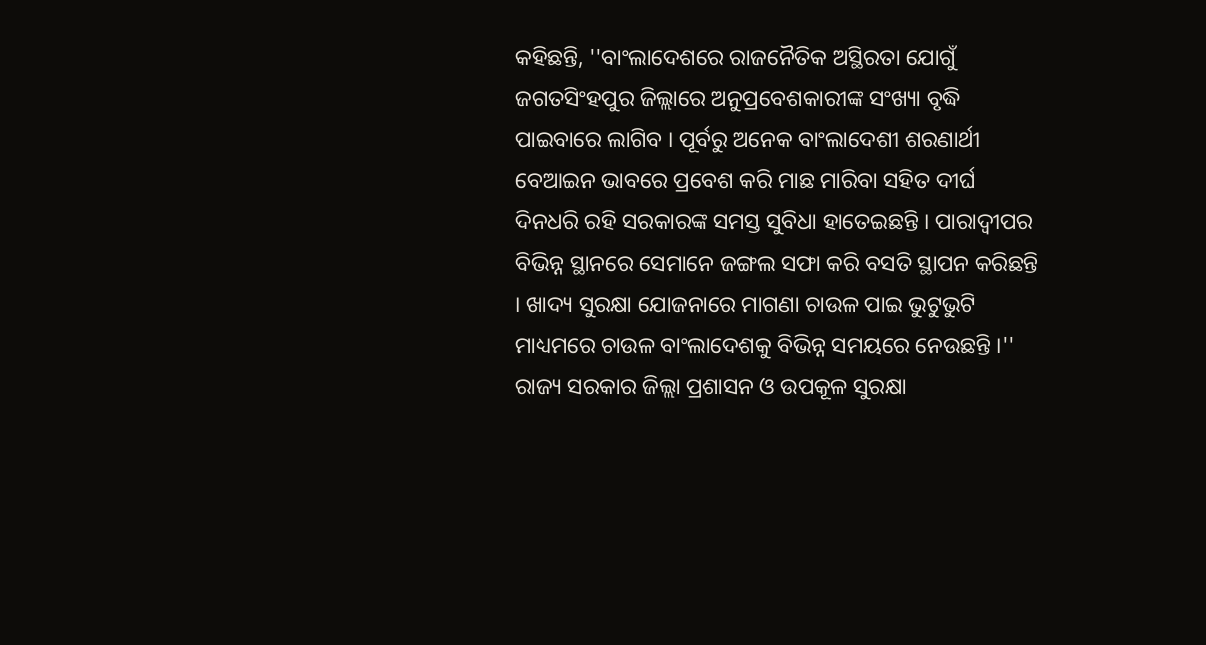କହିଛନ୍ତି, ''ବାଂଲାଦେଶରେ ରାଜନୈତିକ ଅସ୍ଥିରତା ଯୋଗୁଁ ଜଗତସିଂହପୁର ଜିଲ୍ଲାରେ ଅନୁପ୍ରବେଶକାରୀଙ୍କ ସଂଖ୍ୟା ବୃଦ୍ଧି ପାଇବାରେ ଲାଗିବ । ପୂର୍ବରୁ ଅନେକ ବାଂଲାଦେଶୀ ଶରଣାର୍ଥୀ ବେଆଇନ ଭାବରେ ପ୍ରବେଶ କରି ମାଛ ମାରିବା ସହିତ ଦୀର୍ଘ ଦିନଧରି ରହି ସରକାରଙ୍କ ସମସ୍ତ ସୁବିଧା ହାତେଇଛନ୍ତି । ପାରାଦ୍ୱୀପର ବିଭିନ୍ନ ସ୍ଥାନରେ ସେମାନେ ଜଙ୍ଗଲ ସଫା କରି ବସତି ସ୍ଥାପନ କରିଛନ୍ତି । ଖାଦ୍ୟ ସୁରକ୍ଷା ଯୋଜନାରେ ମାଗଣା ଚାଉଳ ପାଇ ଭୁଟୁଭୁଟି ମାଧ୍ୟମରେ ଚାଉଳ ବାଂଲାଦେଶକୁ ବିଭିନ୍ନ ସମୟରେ ନେଉଛନ୍ତି ।'' ରାଜ୍ୟ ସରକାର ଜିଲ୍ଲା ପ୍ରଶାସନ ଓ ଉପକୂଳ ସୁରକ୍ଷା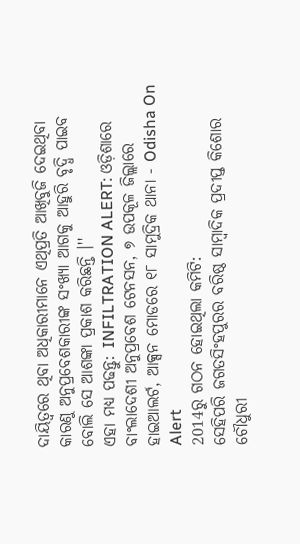ଦାୟିତ୍ୱରେ ଥିବା ଅଧିକାରୀମାନେ ଏଥିପ୍ରତି ଆଖିବୁଜି ଦେଇଥିବା କାରଣୁ ଅନୁପ୍ରବେଶକାରୀଙ୍କ ସଂଖ୍ୟା ଆଗକୁ ଆହୁରି ବୃଦ୍ଧି ପାଇବ ବୋଲି ସେ ଆଶଙ୍କା ପ୍ରକାଶ କରିଛନ୍ତି ।''
ଏହା ମଧ୍ୟ ପଢନ୍ତୁ: INFILTRATION ALERT: ଓଡ଼ିଶାରେ ବାଂଲାଦେଶୀ ଅନୁପ୍ରବେଶ ଟେନସନ, ୭ ଉପକୂଳ ଜିଲ୍ଲାରେ ହାଇଆଲର୍ଟ, ଆକ୍ସନ ମୋଡରେ ୧୮ ସାମୁଦ୍ରିକ ଥାନା - Odisha On Alert
2014ରୁ ଗଠନ ହୋଇଥିଲା କମିଟି:
ସେହିପରି ଜଗତସିଂହପୁରର ବରିଷ୍ଠ ସାମ୍ବାଦିକ ପ୍ରଦୀପ୍ତ କିଶୋର ଚୌଧୁରୀ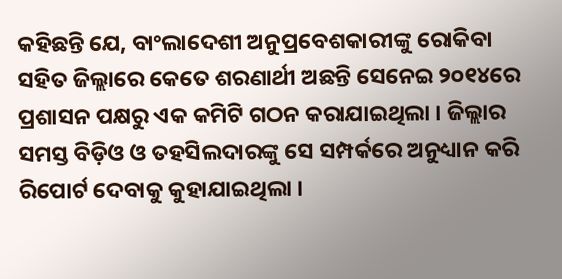କହିଛନ୍ତି ଯେ, ବାଂଲାଦେଶୀ ଅନୁପ୍ରବେଶକାରୀଙ୍କୁ ରୋକିବା ସହିତ ଜିଲ୍ଲାରେ କେତେ ଶରଣାର୍ଥୀ ଅଛନ୍ତି ସେନେଇ ୨୦୧୪ରେ ପ୍ରଶାସନ ପକ୍ଷରୁ ଏକ କମିଟି ଗଠନ କରାଯାଇଥିଲା । ଜିଲ୍ଲାର ସମସ୍ତ ବିଡ଼ିଓ ଓ ତହସିଲଦାରଙ୍କୁ ସେ ସମ୍ପର୍କରେ ଅନୁଧ୍ୟାନ କରି ରିପୋର୍ଟ ଦେବାକୁ କୁହାଯାଇଥିଲା ।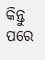କିନ୍ତୁ ପରେ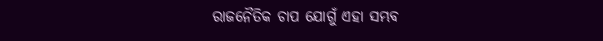ରାଜନୈତିକ ଚାପ ଯୋଗୁଁ ଏହା ସମ୍ଭବ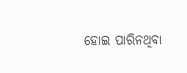ହୋଇ ପାରିନଥିବା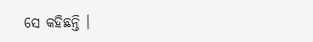ସେ କହିଛନ୍ତି ।